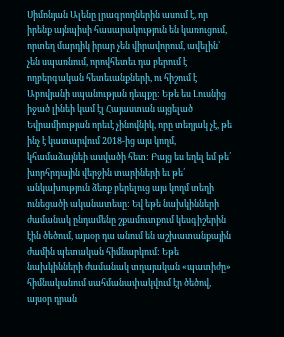Սիմոնյան Ալենը լրագրողներին ասում է, որ իրենք այնպիսի հասարակություն են կառուցում, որտեղ մարդիկ իրար չեն վիրավորում, ավելին՝ չեն սպառնում, որովհետեւ դա բերում է ողբերգական հետեւանքների, ու հիշում է Աբովյանի սպանության դեպքը: Եթե ես Լուսնից իջած լինեի կամ էլ Հայաստան այցելած Եվրամիության որեւէ չինովնիկ, որը տեղյակ չէ, թե ինչ է կատարվում 2018-ից այս կողմ, կհամաձայնեի ասվածի հետ: Բայց ես եղել եմ թե՛ խորհրդային վերջին տարիների եւ թե՛ անկախություն ձեռք բերելուց այս կողմ տեղի ունեցածի ականատեսը: Եվ եթե նախկինների ժամանակ ընդամենը շքամուտքում կեսգիշերին էին ծեծում, այսօր դա անում են աշխատանքային ժամին պետական հիմնարկում: Եթե նախկինների ժամանակ տղայական «պատիժը» հիմնականում սահմանափակվում էր ծեծով, այսօր դրան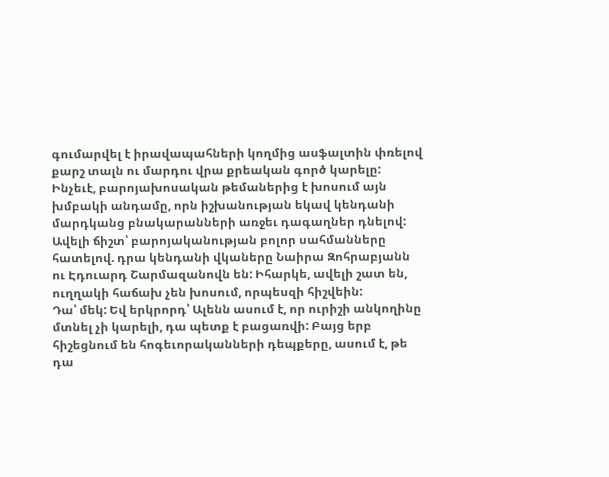գումարվել է իրավապահների կողմից ասֆալտին փռելով քարշ տալն ու մարդու վրա քրեական գործ կարելը: Ինչեւէ, բարոյախոսական թեմաներից է խոսում այն խմբակի անդամը, որն իշխանության եկավ կենդանի մարդկանց բնակարանների առջեւ դագաղներ դնելով: Ավելի ճիշտ՝ բարոյականության բոլոր սահմանները հատելով. դրա կենդանի վկաները Նաիրա Զոհրաբյանն ու Էդուարդ Շարմազանովն են: Իհարկե, ավելի շատ են, ուղղակի հաճախ չեն խոսում, որպեսզի հիշվեին:
Դա՝ մեկ: Եվ երկրորդ՝ Ալենն ասում է, որ ուրիշի անկողինը մտնել չի կարելի, դա պետք է բացառվի: Բայց երբ հիշեցնում են հոգեւորականների դեպքերը, ասում է, թե դա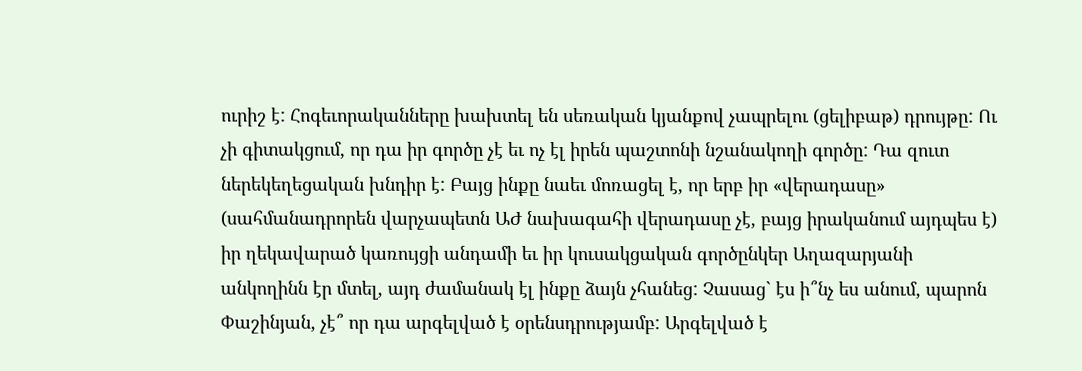ուրիշ է: Հոգեւորականները խախտել են սեռական կյանքով չապրելու (ցելիբաթ) դրույթը: Ու չի գիտակցում, որ դա իր գործը չէ եւ ոչ էլ իրեն պաշտոնի նշանակողի գործը: Դա զուտ ներեկեղեցական խնդիր է: Բայց ինքը նաեւ մոռացել է, որ երբ իր «վերադասը» (սահմանադրորեն վարչապետն ԱԺ նախագահի վերադասը չէ, բայց իրականում այդպես է) իր ղեկավարած կառույցի անդամի եւ իր կուսակցական գործընկեր Աղազարյանի անկողինն էր մտել, այդ ժամանակ էլ ինքը ձայն չհանեց: Չասաց` էս ի՞նչ ես անում, պարոն Փաշինյան, չէ՞ որ դա արգելված է օրենսդրությամբ: Արգելված է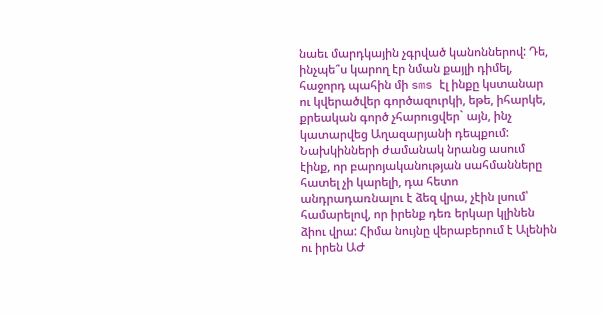նաեւ մարդկային չգրված կանոններով: Դե, ինչպե՞ս կարող էր նման քայլի դիմել, հաջորդ պահին մի sms էլ ինքը կստանար ու կվերածվեր գործազուրկի, եթե, իհարկե, քրեական գործ չհարուցվեր` այն, ինչ կատարվեց Աղազարյանի դեպքում:
Նախկինների ժամանակ նրանց ասում էինք, որ բարոյականության սահմանները հատել չի կարելի, դա հետո անդրադառնալու է ձեզ վրա, չէին լսում՝ համարելով, որ իրենք դեռ երկար կլինեն ձիու վրա: Հիմա նույնը վերաբերում է Ալենին ու իրեն ԱԺ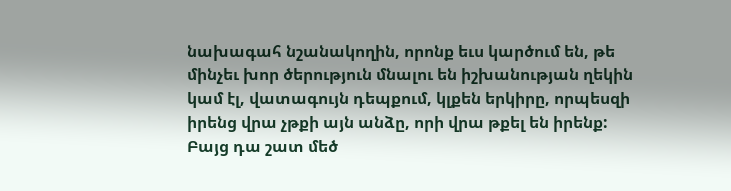նախագահ նշանակողին, որոնք եւս կարծում են, թե մինչեւ խոր ծերություն մնալու են իշխանության ղեկին կամ էլ, վատագույն դեպքում, կլքեն երկիրը, որպեսզի իրենց վրա չթքի այն անձը, որի վրա թքել են իրենք: Բայց դա շատ մեծ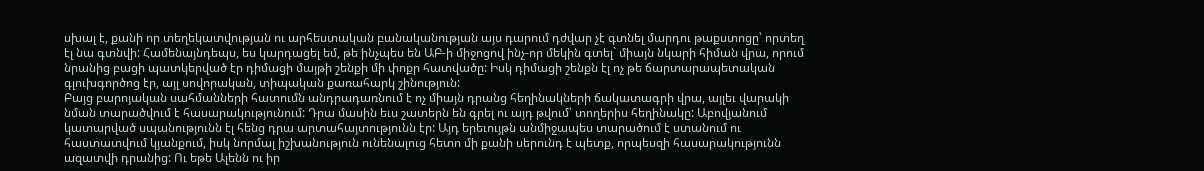սխալ է, քանի որ տեղեկատվության ու արհեստական բանականության այս դարում դժվար չէ գտնել մարդու թաքստոցը՝ որտեղ էլ նա գտնվի: Համենայնդեպս, ես կարդացել եմ, թե ինչպես են ԱԲ-ի միջոցով ինչ-որ մեկին գտել` միայն նկարի հիման վրա, որում նրանից բացի պատկերված էր դիմացի մայթի շենքի մի փոքր հատվածը: Իսկ դիմացի շենքն էլ ոչ թե ճարտարապետական գլուխգործոց էր, այլ սովորական, տիպական քառահարկ շինություն:
Բայց բարոյական սահմանների հատումն անդրադառնում է ոչ միայն դրանց հեղինակների ճակատագրի վրա, այլեւ վարակի նման տարածվում է հասարակությունում: Դրա մասին եւս շատերն են գրել ու այդ թվում՝ տողերիս հեղինակը: Աբովյանում կատարված սպանությունն էլ հենց դրա արտահայտությունն էր: Այդ երեւույթն անմիջապես տարածում է ստանում ու հաստատվում կյանքում, իսկ նորմալ իշխանություն ունենալուց հետո մի քանի սերունդ է պետք, որպեսզի հասարակությունն ազատվի դրանից: Ու եթե Ալենն ու իր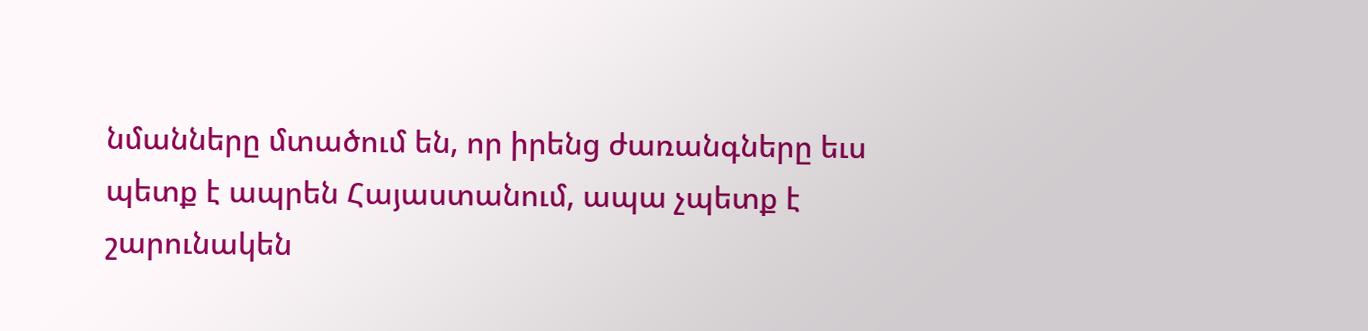նմանները մտածում են, որ իրենց ժառանգները եւս պետք է ապրեն Հայաստանում, ապա չպետք է շարունակեն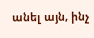անել այն, ինչ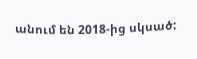անում են 2018-ից սկսած: